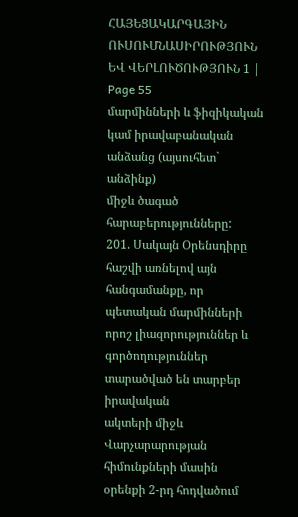ՀԱՅԵՑԱԿԱՐԳԱՅԻՆ ՈՒՍՈՒՄՆԱՍԻՐՈՒԹՅՈՒՆ ԵՎ ՎԵՐԼՈՒԾՈՒԹՅՈՒՆ 1 | Page 55
մարմինների և ֆիզիկական կամ իրավաբանական անձանց (այսուհետ` անձինք)
միջև ծագած հարաբերությունները:
201. Սակայն Օրենսդիրը հաշվի առնելով այն հանգամանքը, որ պետական մարմինների
որոշ լիազորություններ և գործողություններ տարածված են տարբեր իրավական
ակտերի միջև Վարչարարության հիմունքների մասին օրենքի 2-րդ հոդվածում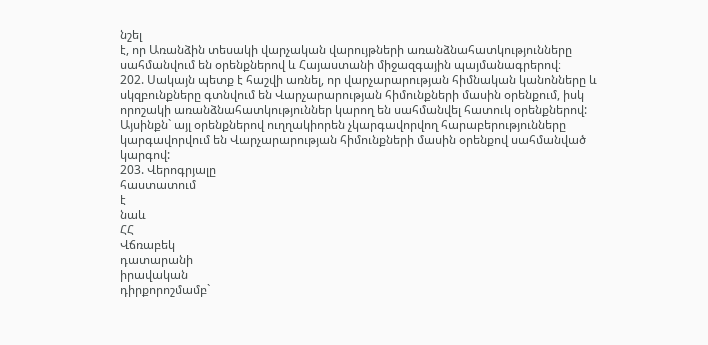նշել
է, որ Առանձին տեսակի վարչական վարույթների առանձնահատկությունները
սահմանվում են օրենքներով և Հայաստանի միջազգային պայմանագրերով։
202. Սակայն պետք է հաշվի առնել, որ վարչարարության հիմնական կանոնները և
սկզբունքները գտնվում են Վարչարարության հիմունքների մասին օրենքում, իսկ
որոշակի առանձնահատկություններ կարող են սահմանվել հատուկ օրենքներով:
Այսինքն` այլ օրենքներով ուղղակիորեն չկարգավորվող հարաբերությունները
կարգավորվում են Վարչարարության հիմունքների մասին օրենքով սահմանված
կարգով:
203. Վերոգրյալը
հաստատում
է
նաև
ՀՀ
Վճռաբեկ
դատարանի
իրավական
դիրքորոշմամբ`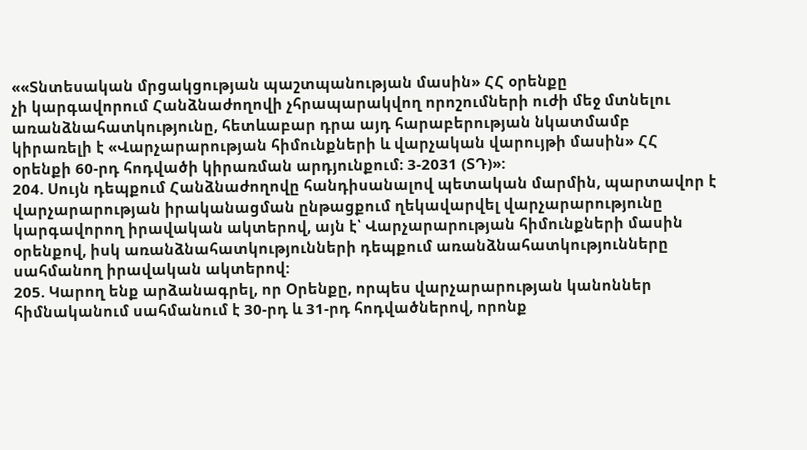««Տնտեսական մրցակցության պաշտպանության մասին» ՀՀ օրենքը
չի կարգավորում Հանձնաժողովի չհրապարակվող որոշումների ուժի մեջ մտնելու
առանձնահատկությունը, հետևաբար դրա այդ հարաբերության նկատմամբ
կիրառելի է «Վարչարարության հիմունքների և վարչական վարույթի մասին» ՀՀ
օրենքի 60-րդ հոդվածի կիրառման արդյունքում։ 3-2031 (ՏԴ)»:
204. Սույն դեպքում Հանձնաժողովը հանդիսանալով պետական մարմին, պարտավոր է
վարչարարության իրականացման ընթացքում ղեկավարվել վարչարարությունը
կարգավորող իրավական ակտերով, այն է՝ Վարչարարության հիմունքների մասին
օրենքով, իսկ առանձնահատկությունների դեպքում առանձնահատկությունները
սահմանող իրավական ակտերով:
205. Կարող ենք արձանագրել, որ Օրենքը, որպես վարչարարության կանոններ
հիմնականում սահմանում է 30-րդ և 31-րդ հոդվածներով, որոնք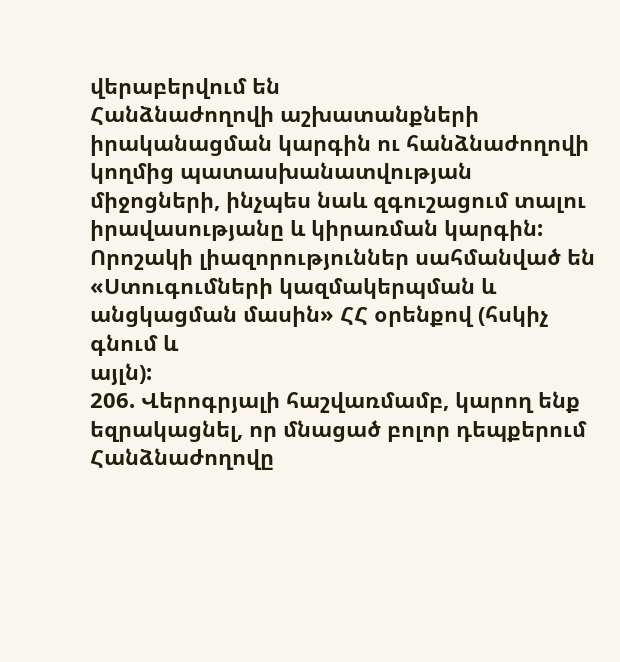վերաբերվում են
Հանձնաժողովի աշխատանքների իրականացման կարգին ու հանձնաժողովի
կողմից պատասխանատվության միջոցների, ինչպես նաև զգուշացում տալու
իրավասությանը և կիրառման կարգին: Որոշակի լիազորություններ սահմանված են
«Ստուգումների կազմակերպման և անցկացման մասին» ՀՀ օրենքով (հսկիչ գնում և
այլն):
206. Վերոգրյալի հաշվառմամբ, կարող ենք եզրակացնել, որ մնացած բոլոր դեպքերում
Հանձնաժողովը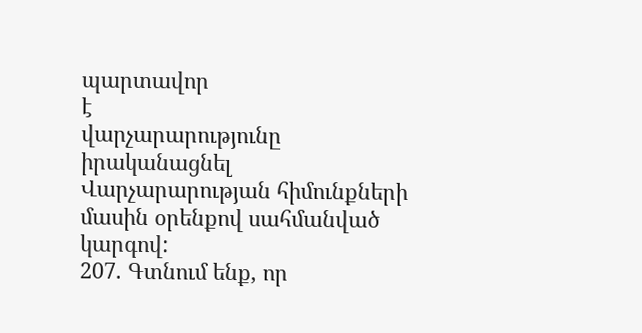պարտավոր
է
վարչարարությունը
իրականացնել
Վարչարարության հիմունքների մասին օրենքով սահմանված կարգով:
207. Գտնում ենք, որ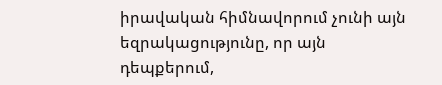իրավական հիմնավորում չունի այն եզրակացությունը, որ այն
դեպքերում,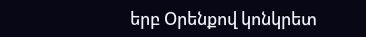երբ Օրենքով կոնկրետ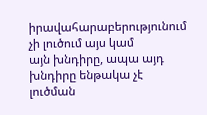իրավահարաբերությունում չի լուծում այս կամ
այն խնդիրը, ապա այդ խնդիրը ենթակա չէ լուծման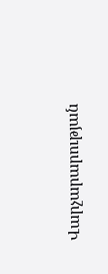Վարչարարության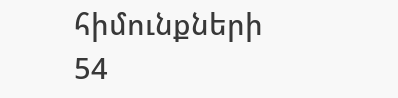հիմունքների
54